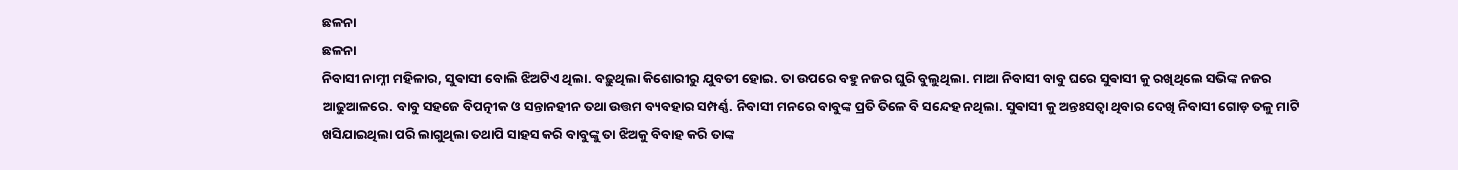ଛଳନା
ଛଳନା
ନିବାସୀ ନାମ୍ନୀ ମହିଳାର, ସୁଵାସୀ ବୋଲି ଝିଅଟିଏ ଥିଲା. ବଢ଼ୁଥିଲା କିଶୋରୀରୁ ଯୁବତୀ ହୋଇ. ତା ଉପରେ ବହୁ ନଜର ଘୁରି ବୁଲୁଥିଲା. ମାଆ ନିବାସୀ ବାବୁ ଘରେ ସୁଵାସୀ କୁ ରଖିଥିଲେ ସଭିଙ୍କ ନଜର ଆଢୁଆଳରେ. ବାବୁ ସହଜେ ବିପତ୍ନୀକ ଓ ସନ୍ତାନହୀନ ତଥା ଉତ୍ତମ ବ୍ୟବହାର ସମ୍ପର୍ଣ୍ଣ. ନିବାସୀ ମନରେ ବାବୁଙ୍କ ପ୍ରତି ତିଳେ ବି ସନ୍ଦେହ ନଥିଲା. ସୁଵାସୀ କୁ ଅନ୍ତଃସତ୍ଵା ଥିବାର ଦେଖି ନିବାସୀ ଗୋଡ଼ ତଳୁ ମାଟି ଖସିଯାଇଥିଲା ପରି ଲାଗୁଥିଲା ତଥାପି ସାହସ କରି ବାବୁଙ୍କୁ ତା ଝିଅକୁ ବିବାହ କରି ତାଙ୍କ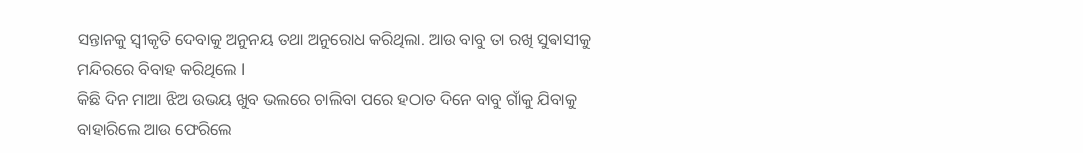ସନ୍ତାନକୁ ସ୍ୱୀକୃତି ଦେବାକୁ ଅନୁନୟ ତଥା ଅନୁରୋଧ କରିଥିଲା. ଆଉ ବାବୁ ତା ରଖି ସୁଵାସୀକୁ ମନ୍ଦିରରେ ବିବାହ କରିଥିଲେ l
କିଛି ଦିନ ମାଆ ଝିଅ ଉଭୟ ଖୁବ ଭଲରେ ଚାଲିବା ପରେ ହଠାତ ଦିନେ ବାବୁ ଗାଁକୁ ଯିବାକୁ ବାହାରିଲେ ଆଉ ଫେରିଲେ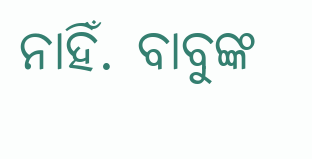ନାହିଁ. ବାବୁଙ୍କ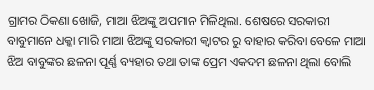ଗ୍ରାମର ଠିକଣା ଖୋଜି, ମାଆ ଝିଅଙ୍କୁ ଅପମାନ ମିଳିଥିଲା. ଶେଷରେ ସରକାରୀ ବାବୁମାନେ ଧକ୍କା ମାରି ମାଆ ଝିଅଙ୍କୁ ସରକାରୀ କ୍ଵାଟର ରୁ ବାହାର କରିବା ବେଳେ ମାଆ ଝିଅ ବାବୁଙ୍କର ଛଳନା ପୂର୍ଣ୍ଣ ବ୍ୟହାର ତଥା ତାଙ୍କ ପ୍ରେମ ଏକଦମ ଛଳନା ଥିଲା ବୋଲି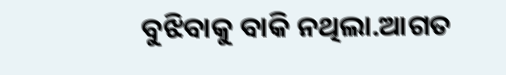ବୁଝିବାକୁ ବାକି ନଥିଲା.ଆଗତ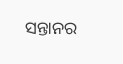ସନ୍ତାନର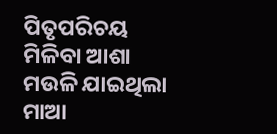ପିତୃପରିଚୟ ମିଳିବା ଆଶା ମଉଳି ଯାଇଥିଲା ମାଆ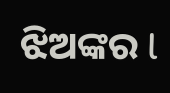ଝିଅଙ୍କର l